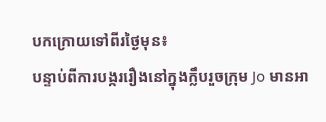បកក្រោយទៅពីរថ្ងៃមុន៖
បន្ទាប់ពីការបង្កររឿងនៅក្នុងក្លឹបរួចក្រុម Jo មានអា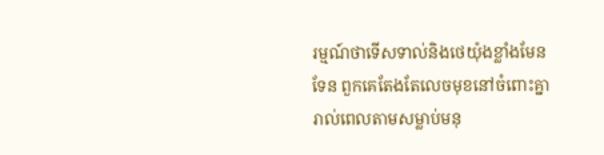រម្មណ៍ថាទេីសទាល់និងថេយ៉ុងខ្លាំងមែនទែន ពួកគេតែងតែលេចមុខនៅចំពោះគ្នារាល់ពេលតាមសម្លាប់មនុ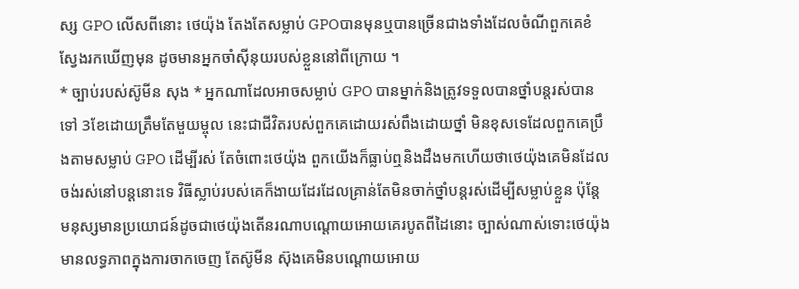ស្ស GPO លេីសពីនោះ ថេយ៉ុង តែងតែសម្លាប់ GPOបានមុនឬបានច្រេីនជាងទាំងដែលចំណីពួកគេខំស្វែងរកឃេីញមុន ដូចមានអ្នកចាំសុីនុយរបស់ខ្លួននៅពីក្រោយ ។
* ច្បាប់របស់ស៊ូមីន សុង * អ្នកណាដែលអាចសម្លាប់ GPO បានម្នាក់និងត្រូវទទួលបានថ្នាំបន្តរស់បានទៅ 3ខែដោយត្រឹមតែមួយម្ចុល នេះជាជីវិតរបស់ពួកគេដោយរស់ពឹងដោយថ្នាំ មិនខុសទេដែលពួកគេប្រឹងតាមសម្លាប់ GPO ដេីម្បីរស់ តែចំពោះថេយ៉ុង ពួកយេីងក៏ធ្លាប់ឮនិងដឹងមកហេីយថាថេយ៉ុងគេមិនដែលចង់រស់នៅបន្តនោះទេ វិធីស្លាប់របស់គេក៏ងាយដែរដែលគ្រាន់តែមិនចាក់ថ្នាំបន្តរស់ដេីម្បីសម្លាប់ខ្លួន ប៉ុន្តែ មនុស្សមានប្រយោជន៍ដូចជាថេយ៉ុងតេីនរណាបណ្តោយអោយគេរបូតពីដៃនោះ ច្បាស់ណាស់ទោះថេយ៉ុងមានលទ្ធភាពក្នុងការចាកចេញ តែស៊ូមីន ស៊ុងគេមិនបណ្តោយអោយ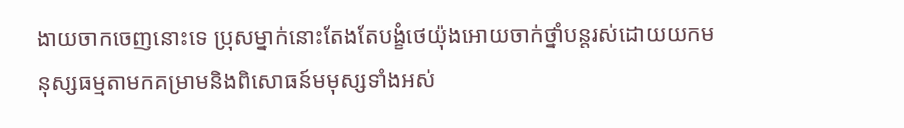ងាយចាកចេញនោះទេ ប្រុសម្នាក់នោះតែងតែបង្ខំថេយ៉ុងអោយចាក់ថ្នាំបន្តរស់ដោយយកមនុស្សធម្មតាមកគម្រាមនិងពិសោធន៍មមុស្សទាំងអស់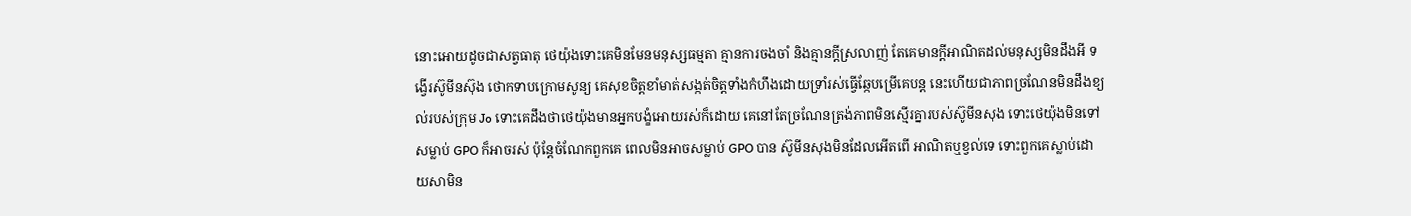នោះអោយដូចជាសត្វធាតុ ថេយ៉ុងទោះគេមិនមែនមនុស្សធម្មតា គ្មានការចងចាំ និងគ្មានក្តីស្រលាញ់ តែគេមានក្តីអាណិតដល់មនុស្សមិនដឹងអី ទង្វេីរស៊ូមីនស៊ុង ថោកទាបក្រោមសូន្យ គេសុខចិត្តខាំមាត់សង្កត់ចិត្តទាំងកំហឹងដោយទ្រាំរស់ធ្វេីឆ្កែបម្រេីគេបន្ត នេះហេីយជាភាពច្រណែនមិនដឹងខ្យល់របស់ក្រុម Jo ទោះគេដឹងថាថេយ៉ុងមានអ្នកបង្ខំអោយរស់ក៏ដោយ គេនៅតែច្រណែនត្រង់ភាពមិនស្មេីរគ្នារបស់ស៊ូមីនសុង ទោះថេយ៉ុងមិនទៅសម្លាប់ GPO ក៏អាចរស់ ប៉ុន្តែចំណែកពួកគេ ពេលមិនអាចសម្លាប់ GPO បាន ស៊ូមីនសុងមិនដែលអេីតពេី អាណិតឬខ្វល់ទេ ទោះពួកគេស្លាប់ដោយសាមិន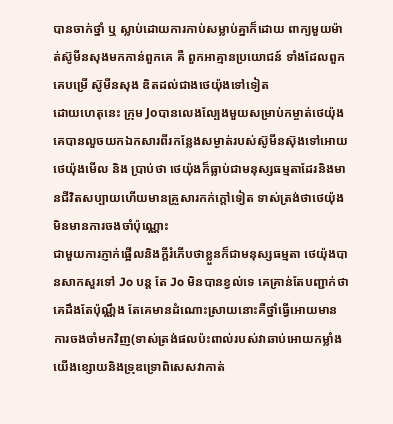បានចាក់ថ្នាំ ឬ ស្លាប់ដោយការកាប់សម្លាប់គ្នាក៏ដោយ ពាក្យមួយម៉ាត់ស៊ូមីនសុងមកកាន់ពួកគេ គឺ ពួកអាគ្មានប្រយោជន៍ ទាំងដែលពួកគេបម្រេី ស៊ូមីនសុង ឌិតដល់ជាងថេយ៉ុងទៅទៀត
ដោយហេតុនេះ ក្រុម Joបានលេងល្បែងមួយសម្រាប់កម្ចាត់ថេយ៉ុង គេបានលួចយកឯកសារពីរកន្លែងសម្ងាត់របស់ស៊ូមីនស៊ុងទៅអោយថេយ៉ុងមេីល និង ប្រាប់ថា ថេយ៉ុងក៏ធ្លាប់ជាមនុស្សធម្មតាដែរនិងមានជីវិតសប្បាយហេីយមានគ្រួសារកក់ក្តៅទៀត ទាស់ត្រង់ថាថេយ៉ុងមិនមានការចងចាំប៉ុណ្ណោះ
ជាមួយការភ្ញាក់ផ្អេីលនិងក្តីរំភេីបថាខ្លួនក៏ជាមនុស្សធម្មតា ថេយ៉ុងបានសាកសួរទៅ Jo បន្ត តែ Jo មិនបានខ្វល់ទេ គេគ្រាន់តែបញ្ជាក់ថាគេដឹងតែប៉ុណ្ណឹង តែគេមានដំណោះស្រាយនោះគឺថ្នាំធ្វេីអោយមានការចងចាំមកវិញ(ទាស់ត្រង់ផលប៉ះពាល់របស់វាឆាប់អោយកម្លាំងយេីងខ្សោយនិងទ្រុឌទ្រោពិសេសវាកាត់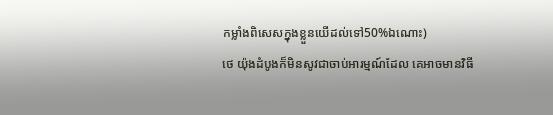កម្លាំងពិសេសក្នុងខ្លួនយេីដល់ទៅ50%ឯណោះ)
ថេ យ៉ុងដំបូងក៏មិនសូវជាចាប់អារម្មណ៍ដែល គេអាចមានវិធី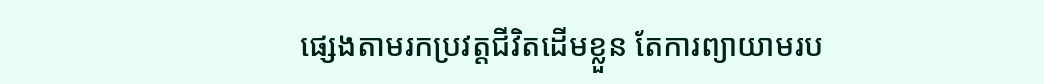ផ្សេងតាមរកប្រវត្តជីវិតដេីមខ្លួន តែការព្យាយាមរប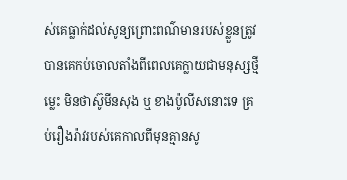ស់គេធ្លាក់ដល់សូន្យព្រោះពណ៌មានរបស់ខ្លួនត្រូវបានគេកប់ចោលតាំងពីពេលគេក្លាយជាមនុស្សថ្មីម្លេះ មិនថាស៊ូមីនសុង ឬ ខាងប៉ូលីសនោះទេ គ្រប់រឿងរ៉ាវរបស់គេកាលពីមុនគ្មានសូ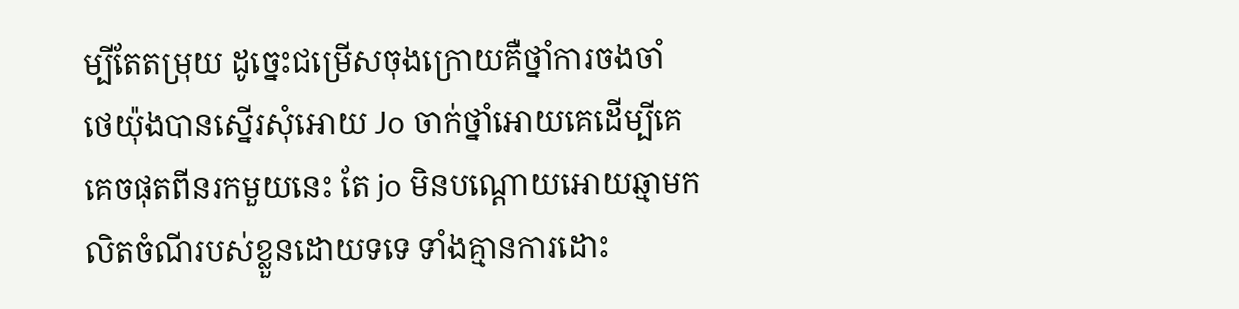ម្បីតែតម្រុយ ដូច្នេះជម្រេីសចុងក្រោយគឺថ្នាំការចងចាំ
ថេយ៉ុងបានស្នេីរសុំអោយ Jo ចាក់ថ្នាំអោយគេដេីម្បីគេគេចផុតពីនរកមួយនេះ តែ jo មិនបណ្តោយអោយឆ្មាមកលិតចំណីរបស់ខ្លួនដោយទទេ ទាំងគ្មានការដោះ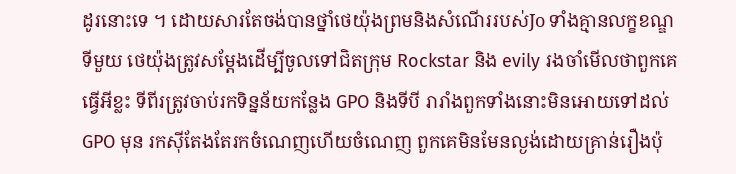ដូរនោះទេ ។ ដោយសារតែចង់បានថ្នាំថេយ៉ុងព្រមនិងសំណេីររបស់Jo ទាំងគ្មានលក្ខខណ្ឌ ទីមួយ ថេយ៉ុងត្រូវសម្តែងដេីម្បីចូលទៅជិតក្រុម Rockstar និង evily រងចាំមេីលថាពួកគេធ្វេីអីខ្លះ ទីពីរត្រូវចាប់រកទិន្នន័យកន្លែង GPO និងទីបី រារាំងពួកទាំងនោះមិនអោយទៅដល់ GPO មុន រកសុីតែងតែរកចំណេញហេីយចំណេញ ពួកគេមិនមែនល្ងង់ដោយគ្រាន់រឿងប៉ុ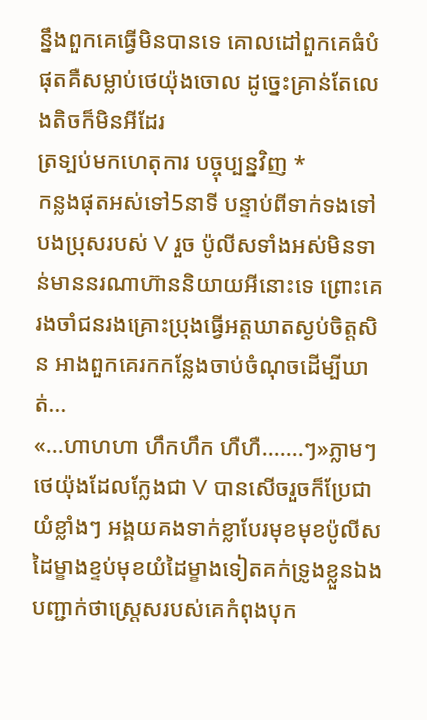ន្នឹងពួកគេធ្វេីមិនបានទេ គោលដៅពួកគេធំបំផុតគឺសម្លាប់ថេយ៉ុងចោល ដូច្នេះគ្រាន់តែលេងតិចក៏មិនអីដែរ
ត្រទ្បប់មកហេតុការ បច្ចុប្បន្នវិញ *
កន្លងផុតអស់ទៅ5នាទី បន្ទាប់ពីទាក់ទងទៅបងប្រុសរបស់ V រួច ប៉ូលីសទាំងអស់មិនទាន់មាននរណាហ៊ាននិយាយអីនោះទេ ព្រោះគេរងចាំជនរងគ្រោះប្រុងធ្វេីអត្តឃាតស្ងប់ចិត្តសិន អាងពួកគេរកកន្លែងចាប់ចំណុចដេីម្បីឃាត់...
«...ហាហហា ហឹកហឹក ហឺហឺ.......ៗ»ភ្លាមៗថេយ៉ុងដែលក្លែងជា V បានសេីចរួចក៏ប្រែជាយំខ្លាំងៗ អង្គយគងទាក់ខ្លាបែរមុខមុខប៉ូលីស ដៃម្ខាងខ្ទប់មុខយំដៃម្ខាងទៀតគក់ទ្រូងខ្លួនឯង បញ្ជាក់ថាស្រ្តេសរបស់គេកំពុងបុក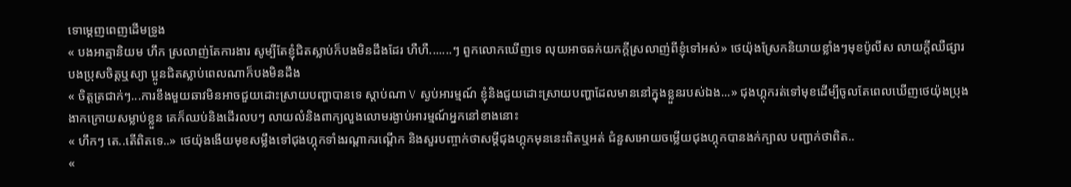ទោម្តេញពេញដេីមទ្រូង
« បងអាត្មានិយម ហឹក ស្រលាញ់តែការងារ សូម្បីតែខ្ញុំជិតស្លាប់ក៏បងមិនដឹងដែរ ហឺហឺ.......ៗ ពួកលោកឃេីញទេ លុយអាចឆក់យកក្តីស្រលាញ់ពីខ្ញុំទៅអស់» ថេយ៉ុងស្រែកនិយាយខ្លាំងៗមុខប៉ូលីស លាយក្តីឈឺផ្សារ បងប្រុសចិត្តឬស្យា ប្អូនជិតស្លាប់ពេលណាក៏បងមិនដឹង
« ចិត្តត្រជាក់ៗ...ការខឹងមួយឆាវមិនអាចជួយដោះស្រាយបញ្ហាបានទេ ស្តាប់ណា V ស្ងប់អារម្មណ៍ ខ្ញុំនិងជួយដោះស្រាយបញ្ហាដែលមាននៅក្នុងខ្លួនរបស់ឯង...» ជុងហ្គុករត់ទៅមុខដេីម្បីចូលតែពេលឃេីញថេយ៉ុងប្រុងងាកក្រោយសម្លាប់ខ្លួន គេក៏ឈប់និងដេីរលបៗ លាយលំនិងពាក្យលួងលោមរង្ងាប់អារម្មណ៍អ្នកនៅខាងនោះ
« ហឹកៗ តេ..តេីពិតទេ..» ថេយ៉ុងងេីយមុខសម្លឹងទៅជុងហ្គុកទាំងរណ្តាករណ្តេីក និងសួរបញ្ចាក់ថាសម្តីជុងហ្គុកមុននេះពិតឬអត់ ជំនួសអោយចម្លេីយជុងហ្គុកបានងក់ក្បាល បញ្ជាក់ថាពិត..
«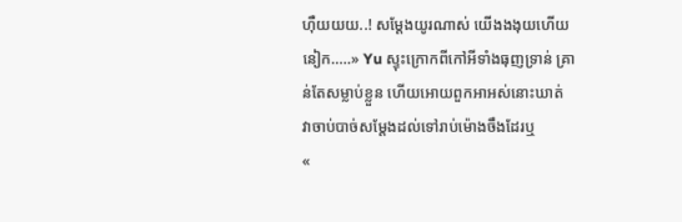ហុឺយយយ..! សម្តែងយូរណាស់ យេីងងងុយហេីយនៀក.....» Yu ស្ទុះក្រោកពីកៅអីទាំងធុញទ្រាន់ គ្រាន់តែសម្លាប់ខ្លួន ហេីយអោយពួកអាអស់នោះឃាត់
វាចាប់បាច់សម្តែងដល់ទៅរាប់ម៉ោងចឹងដែរឬ
«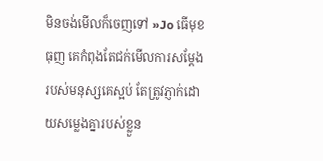មិនចង់មេីលក៏ចេញទៅ »Jo ធេីមុខធុញ គេកំពុងតែជក់មេីលការសម្តែងរបស់មនុស្សគេស្អប់ តែត្រូវភ្ញាក់ដោយសម្លេងគ្នារបស់ខ្លួន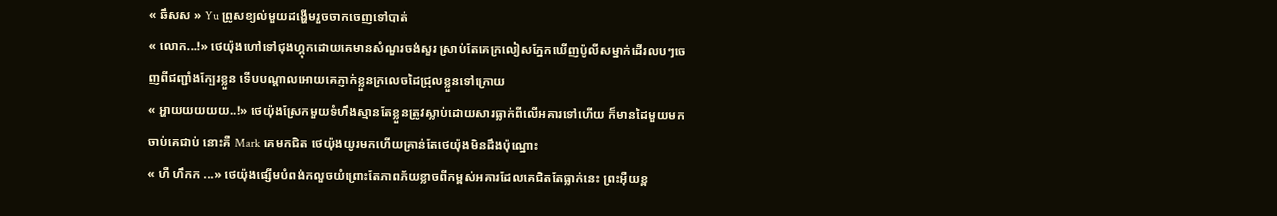« ឆឹសស » Yu ព្រូសខ្យល់មួយដង្ហេីមរួចចាកចេញទៅបាត់
« លោក...!» ថេយ៉ុងហៅទៅជុងហ្គុកដោយគេមានសំណួរចង់សួរ ស្រាប់តែគេក្រលៀសភ្នែកឃេីញប៉ូលីសម្នាក់ដេីរលបៗចេញពីជញ្ជាំងក្បែរខ្លួន ទេីបបណ្តាលអោយគេភ្ញាក់ខ្លួនក្រលេចដៃជ្រុលខ្លួនទៅក្រោយ
« អ្ហាយយយយយ..!» ថេយ៉ុងស្រែកមួយទំហឹងស្មានតែខ្លួនត្រូវស្លាប់ដោយសារធ្លាក់ពីលេីអគារទៅហេីយ ក៏មានដៃមួយមកចាប់គេជាប់ នោះគឺ Mark គេមកជិត ថេយ៉ុងយូរមកហេីយគ្រាន់តែថេយ៉ុងមិនដឹងប៉ុណ្នោះ
« ហឺ ហឹកក ...» ថេយ៉ុងផ្សេីមបំពង់កលួចយំព្រោះតែភាពភ័យខ្លាចពីកម្ពស់អគារដែលគេជិតតែធ្លាក់នេះ ព្រះអុឺយខ្ព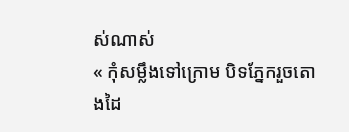ស់ណាស់
« កុំសម្លឹងទៅក្រោម បិទភ្នែករួចតោងដៃ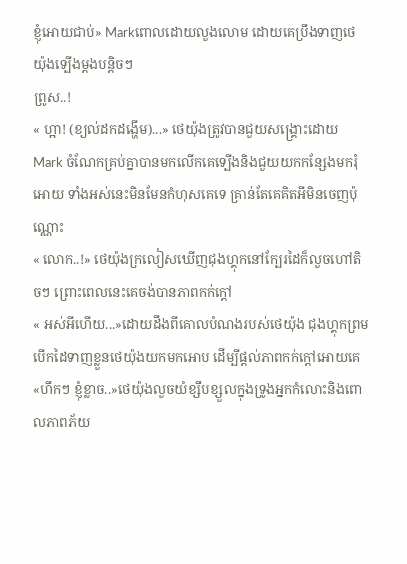ខ្ញុំអោយជាប់» Markពោលដោយលួងលោម ដោយគេប្រឹងទាញថេយ៉ុងទ្បេីងម្តងបន្តិចៗ
ព្រូស..!
« ហ្អា! (ខ្យល់ដកដង្ហេីម)...» ថេយ៉ុងត្រូវបានជួយសង្គ្រោះដោយ Mark ចំណែកគ្រប់គ្នាបានមកលេីកគេទ្បេីងនិងជួយយកកន្សែងមករុំអោយ ទាំងអស់នេះមិនមែនកំហុសគេទេ គ្រាន់តែគេគិតអីមិនចេញប៉ុណ្ណោះ
« លោក..!» ថេយ៉ុងក្រលៀសឃេីញជុងហ្គុកនៅក្បែរដៃក៏លួចហៅតិចៗ ព្រោះពេលនេះគេចង់បានភាពកក់ក្តៅ
« អស់អីហេីយ...»ដោយដឹងពីគោលបំណងរបស់ថេយ៉ុង ជុងហ្គុកព្រមបេីកដៃទាញខ្លួនថេយ៉ុងយកមកអោប ដេីម្បីផ្តល់ភាពកក់ក្តៅអោយគេ
«ហឹកៗ ខ្ញុំខ្លាច..»ថេយ៉ុងលួចយំខ្សឹបខ្សួលក្នុងទ្រូងអ្នកកំលោះនិងពោលភាពភ័យ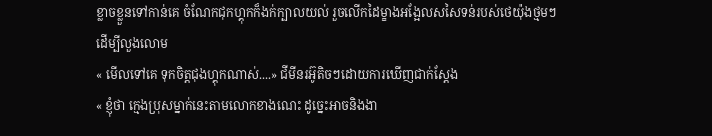ខ្លាចខ្លួនទៅកាន់គេ ចំណែកជុកហ្គុកក៏ងក់ក្បាលយល់ រួចលេីកដៃម្ខាងអង្អែលសសៃទន់របស់ថេយ៉ុងថ្មមៗដេីម្បីលួងលោម
« មេីលទៅគេ ទុកចិត្តជុងហ្គុកណាស់....» ជីមីនរអ៊ូតិចៗដោយការឃេីញជាក់ស្តែង
« ខ្ញុំថា ក្មេងប្រុសម្នាក់នេះតាមលោកខាងណេះ ដូច្នេះអាចនិងងា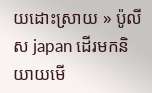យដោះស្រាយ » ប៉ូលីស japan ដេីរមកនិយាយមេី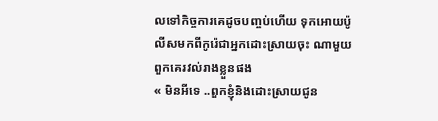លទៅកិច្ចការគេដូចបញ្ចប់ហេីយ ទុកអោយប៉ូលីសមកពីកូរ៉េជាអ្នកដោះស្រាយចុះ ណាមួយពួកគេរវល់រាងខ្លួនផង
« មិនអីទេ ..ពួកខ្ញុំនិងដោះស្រាយជូន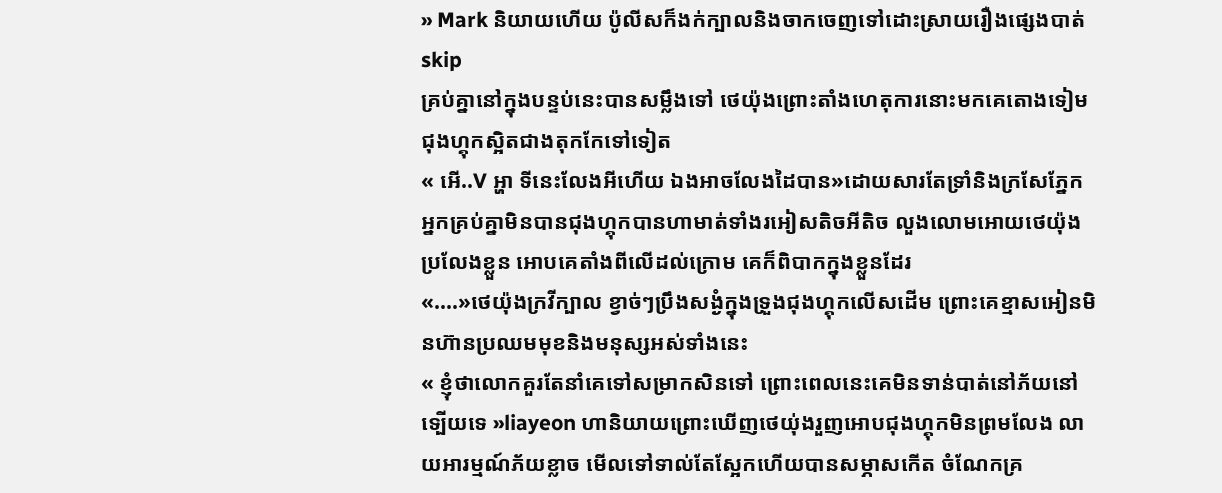» Mark និយាយហេីយ ប៉ូលីសក៏ងក់ក្បាលនិងចាកចេញទៅដោះស្រាយរឿងផ្សេងបាត់
skip
គ្រប់គ្នានៅក្នុងបន្ទប់នេះបានសម្លឹងទៅ ថេយ៉ុងព្រោះតាំងហេតុការនោះមកគេតោងទៀមជុងហ្គុកស្អិតជាងតុកកែទៅទៀត
« អេី..V អ្ហា ទីនេះលែងអីហេីយ ឯងអាចលែងដៃបាន»ដោយសារតែទ្រាំនិងក្រសែភ្នែកអ្នកគ្រប់គ្នាមិនបានជុងហ្គុកបានហាមាត់ទាំងរអៀសតិចអីតិច លួងលោមអោយថេយ៉ុងប្រលែងខ្លួន អោបគេតាំងពីលេីដល់ក្រោម គេក៏ពិបាកក្នុងខ្លួនដែរ
«....»ថេយ៉ុងក្រវីក្បាល ខ្វាច់ៗប្រឹងសង្ងំក្នុងទ្រួងជុងហ្គុកលេីសដេីម ព្រោះគេខ្មាសអៀនមិនហ៊ានប្រឈមមុខនិងមនុស្សអស់ទាំងនេះ
« ខ្ញុំថាលោកគួរតែនាំគេទៅសម្រាកសិនទៅ ព្រោះពេលនេះគេមិនទាន់បាត់នៅភ័យនៅទ្បេីយទេ »liayeon ហានិយាយព្រោះឃេីញថេយ់ុងរួញអោបជុងហ្គុកមិនព្រមលែង លាយអារម្មណ៍ភ័យខ្លាច មេីលទៅទាល់តែស្អែកហេីយបានសម្ភាសកេីត ចំណែកគ្រ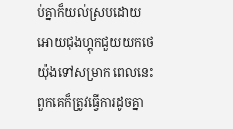ប់គ្នាក៏យល់ស្របដោយអោយជុងហ្គុកជួយយកថេយ៉ុងទៅសម្រាក ពេលនេះពួកគេក៏ត្រូវធ្វេីការដូចគ្នា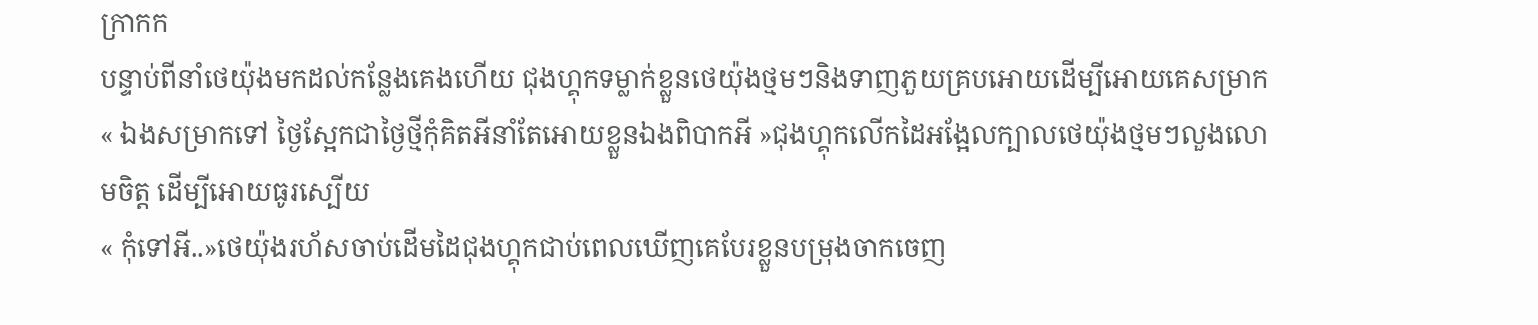ក្រាកក
បន្ទាប់ពីនាំថេយ៉ុងមកដល់កន្លែងគេងហេីយ ជុងហ្គុកទម្លាក់ខ្លួនថេយ៉ុងថ្មមៗនិងទាញភួយគ្របអោយដេីម្បីអោយគេសម្រាក
« ឯងសម្រាកទៅ ថ្ងៃស្អែកជាថ្ងៃថ្មីកុំគិតអីនាំតែអោយខ្លួនឯងពិបាកអី »ជុងហ្គុកលេីកដៃអង្អែលក្បាលថេយ៉ុងថ្មមៗលួងលោមចិត្ត ដេីម្បីអោយធូរស្បេីយ
« កុំទៅអី..»ថេយ៉ុងរហ័សចាប់ដេីមដៃជុងហ្គុកជាប់ពេលឃេីញគេបែរខ្លួនបម្រុងចាកចេញ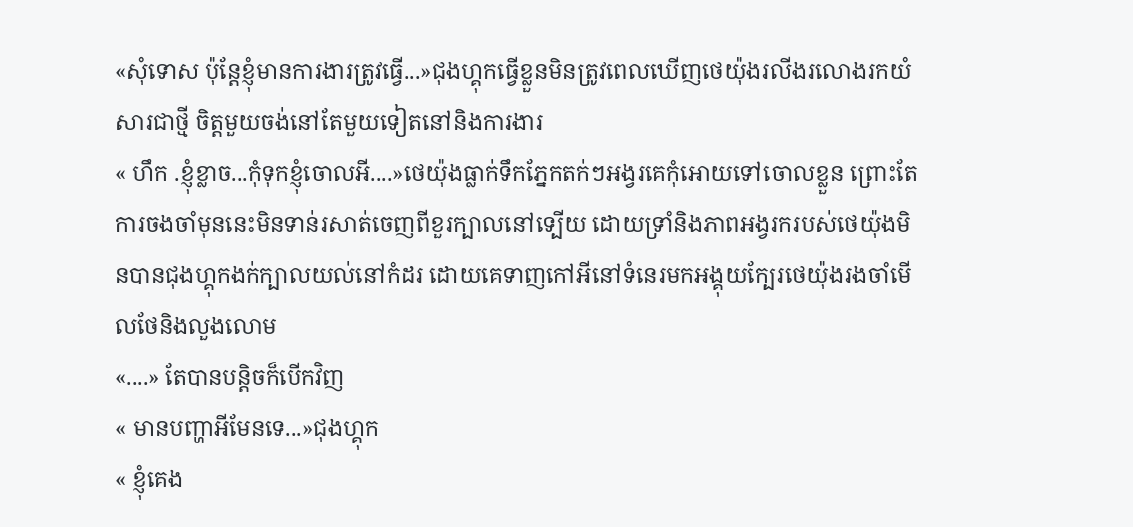«សុំទោស ប៉ុន្តែខ្ញុំមានការងារត្រូវធ្វេី...»ជុងហ្គុកធ្វេីខ្លួនមិនត្រូវពេលឃេីញថេយ៉ុងរលីងរលោងរកយំសារជាថ្មី ចិត្តមួយចង់នៅតែមួយទៀតនៅនិងការងារ
« ហឹក .ខ្ញុំខ្លាច...កុំទុកខ្ញុំចោលអី....»ថេយ៉ុងធ្លាក់ទឹកភ្នែកតក់ៗអង្វរគេកុំអោយទៅចោលខ្លួន ព្រោះតែការចងចាំមុននេះមិនទាន់រសាត់ចេញពីខួរក្បាលនៅទ្បេីយ ដោយទ្រាំនិងភាពអង្វរករបស់ថេយ៉ុងមិនបានជុងហ្គុកងក់ក្បាលយល់នៅកំដរ ដោយគេទាញកៅអីនៅទំនេរមកអង្គុយក្បែរថេយ៉ុងរងចាំមេីលថែនិងលួងលោម
«....» តែបានបន្តិចក៏បេីកវិញ
« មានបញ្ហាអីមែនទេ...»ជុងហ្គុក
« ខ្ញុំគេង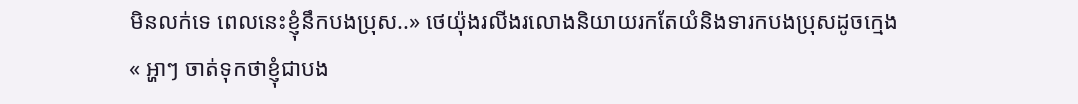មិនលក់ទេ ពេលនេះខ្ញុំនឹកបងប្រុស..» ថេយ៉ុងរលីងរលោងនិយាយរកតែយំនិងទារកបងប្រុសដូចក្មេង
« អ្ហាៗ ចាត់ទុកថាខ្ញុំជាបង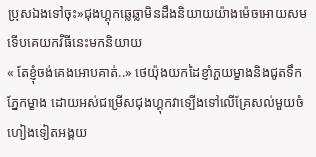ប្រុសឯងទៅចុះ»ជុងហ្គុកឆ្លេឆ្លាមិនដឹងនិយាយយ៉ាងម៉េចអោយសមទេីបគេយកវិធីនេះមកនិយាយ
« តែខ្ញុំចង់គេងអោបគាត់..» ថេយ៉ុងយកដៃខ្ញាំភួយម្ខាងនិងជូតទឹកភ្នែកម្ខាង ដោយអស់ជម្រេីសជុងហ្គុកវាទ្បេីងទៅលេីគ្រែសល់មួយចំហៀងទៀតអង្គយ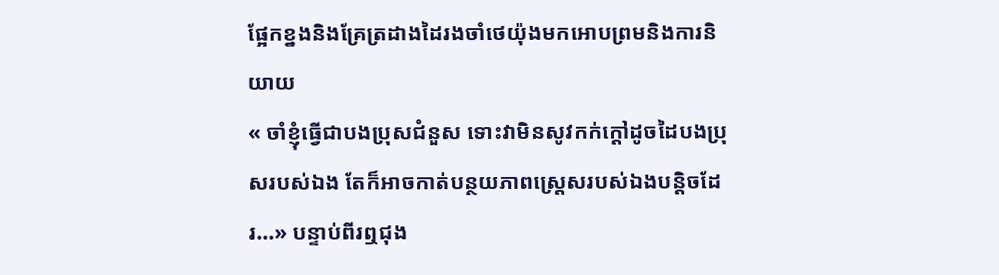ផ្អែកខ្នងនិងគ្រែត្រដាងដៃរងចាំថេយ៉ុងមកអោបព្រមនិងការនិយាយ
« ចាំខ្ញុំធ្វេីជាបងប្រុសជំនួស ទោះវាមិនសូវកក់ក្តៅដូចដៃបងប្រុសរបស់ឯង តែក៏អាចកាត់បន្ថយភាពស្រ្តេសរបស់ឯងបន្តិចដែរ...» បន្ទាប់ពីរឮជុង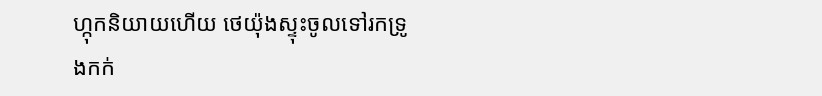ហ្កុកនិយាយហេីយ ថេយ៉ុងស្ទុះចូលទៅរកទ្រូងកក់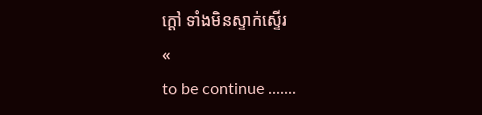ក្តៅ ទាំងមិនស្ទាក់ស្ទេីរ
«
to be continue .......